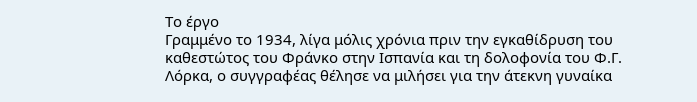Το έργο
Γραμμένο το 1934, λίγα μόλις χρόνια πριν την εγκαθίδρυση του καθεστώτος του Φράνκο στην Ισπανία και τη δολοφονία του Φ.Γ. Λόρκα, ο συγγραφέας θέλησε να μιλήσει για την άτεκνη γυναίκα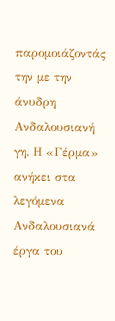παρομοιάζοντάς την με την άνυδρη Ανδαλουσιανή γη. Η «Γέρμα» ανήκει στα λεγόμενα Ανδαλουσιανά έργα του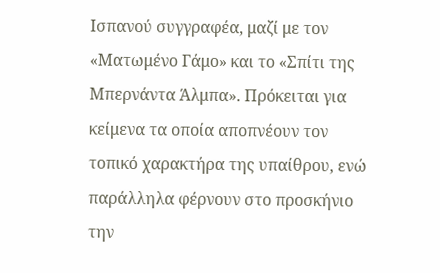Ισπανού συγγραφέα, μαζί με τον «Ματωμένο Γάμο» και το «Σπίτι της Μπερνάντα Άλμπα». Πρόκειται για κείμενα τα οποία αποπνέουν τον τοπικό χαρακτήρα της υπαίθρου, ενώ παράλληλα φέρνουν στο προσκήνιο την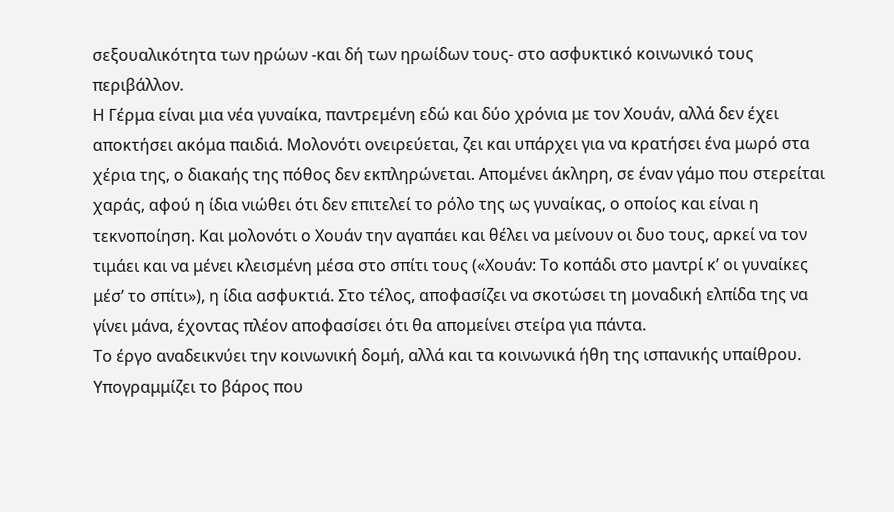σεξουαλικότητα των ηρώων -και δή των ηρωίδων τους- στο ασφυκτικό κοινωνικό τους περιβάλλον.
Η Γέρμα είναι μια νέα γυναίκα, παντρεμένη εδώ και δύο χρόνια με τον Χουάν, αλλά δεν έχει αποκτήσει ακόμα παιδιά. Μολονότι ονειρεύεται, ζει και υπάρχει για να κρατήσει ένα μωρό στα χέρια της, ο διακαής της πόθος δεν εκπληρώνεται. Απομένει άκληρη, σε έναν γάμο που στερείται χαράς, αφού η ίδια νιώθει ότι δεν επιτελεί το ρόλο της ως γυναίκας, ο οποίος και είναι η τεκνοποίηση. Και μολονότι ο Χουάν την αγαπάει και θέλει να μείνουν οι δυο τους, αρκεί να τον τιμάει και να μένει κλεισμένη μέσα στο σπίτι τους («Χουάν: Το κοπάδι στο μαντρί κ’ οι γυναίκες μέσ’ το σπίτι»), η ίδια ασφυκτιά. Στο τέλος, αποφασίζει να σκοτώσει τη μοναδική ελπίδα της να γίνει μάνα, έχοντας πλέον αποφασίσει ότι θα απομείνει στείρα για πάντα.
Το έργο αναδεικνύει την κοινωνική δομή, αλλά και τα κοινωνικά ήθη της ισπανικής υπαίθρου. Υπογραμμίζει το βάρος που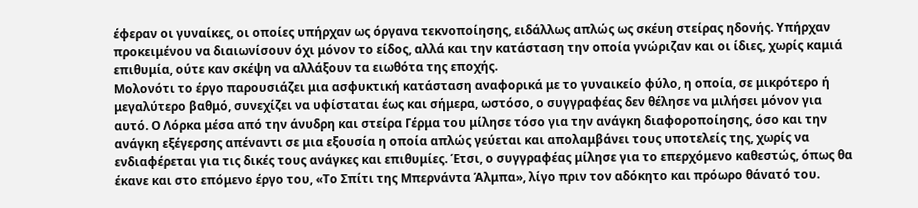έφεραν οι γυναίκες, οι οποίες υπήρχαν ως όργανα τεκνοποίησης, ειδάλλως απλώς ως σκέυη στείρας ηδονής. Υπήρχαν προκειμένου να διαιωνίσουν όχι μόνον το είδος, αλλά και την κατάσταση την οποία γνώριζαν και οι ίδιες, χωρίς καμιά επιθυμία, ούτε καν σκέψη να αλλάξουν τα ειωθότα της εποχής.
Μολονότι το έργο παρουσιάζει μια ασφυκτική κατάσταση αναφορικά με το γυναικείο φύλο, η οποία, σε μικρότερο ή μεγαλύτερο βαθμό, συνεχίζει να υφίσταται έως και σήμερα, ωστόσο, ο συγγραφέας δεν θέλησε να μιλήσει μόνον για αυτό. Ο Λόρκα μέσα από την άνυδρη και στείρα Γέρμα του μίλησε τόσο για την ανάγκη διαφοροποίησης, όσο και την ανάγκη εξέγερσης απέναντι σε μια εξουσία η οποία απλώς γεύεται και απολαμβάνει τους υποτελείς της, χωρίς να ενδιαφέρεται για τις δικές τους ανάγκες και επιθυμίες. Έτσι, ο συγγραφέας μίλησε για το επερχόμενο καθεστώς, όπως θα έκανε και στο επόμενο έργο του, «Το Σπίτι της Μπερνάντα Άλμπα», λίγο πριν τον αδόκητο και πρόωρο θάνατό του.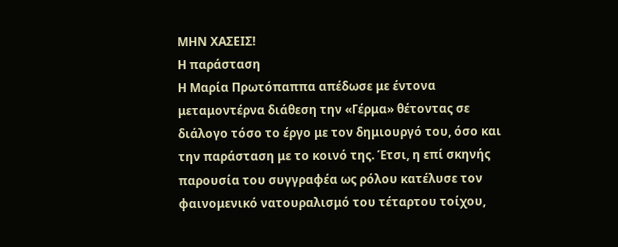ΜΗΝ ΧΑΣΕΙΣ!
Η παράσταση
Η Μαρία Πρωτόπαππα απέδωσε με έντονα μεταμοντέρνα διάθεση την «Γέρμα» θέτοντας σε διάλογο τόσο το έργο με τον δημιουργό του, όσο και την παράσταση με το κοινό της. Έτσι, η επί σκηνής παρουσία του συγγραφέα ως ρόλου κατέλυσε τον φαινομενικό νατουραλισμό του τέταρτου τοίχου,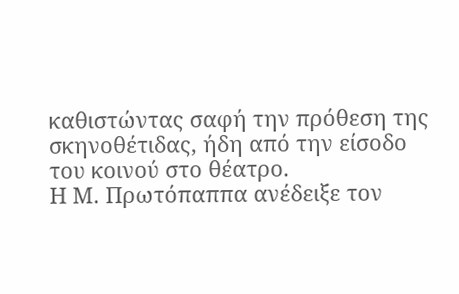καθιστώντας σαφή την πρόθεση της σκηνοθέτιδας, ήδη από την είσοδο του κοινού στο θέατρο.
Η Μ. Πρωτόπαππα ανέδειξε τον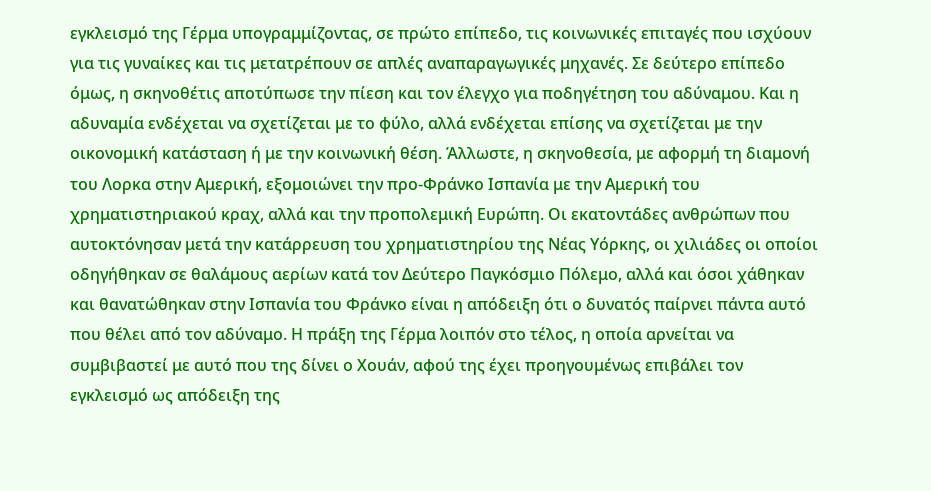εγκλεισμό της Γέρμα υπογραμμίζοντας, σε πρώτο επίπεδο, τις κοινωνικές επιταγές που ισχύουν για τις γυναίκες και τις μετατρέπουν σε απλές αναπαραγωγικές μηχανές. Σε δεύτερο επίπεδο όμως, η σκηνοθέτις αποτύπωσε την πίεση και τον έλεγχο για ποδηγέτηση του αδύναμου. Και η αδυναμία ενδέχεται να σχετίζεται με το φύλο, αλλά ενδέχεται επίσης να σχετίζεται με την οικονομική κατάσταση ή με την κοινωνική θέση. Άλλωστε, η σκηνοθεσία, με αφορμή τη διαμονή του Λορκα στην Αμερική, εξομοιώνει την προ-Φράνκο Ισπανία με την Αμερική του χρηματιστηριακού κραχ, αλλά και την προπολεμική Ευρώπη. Οι εκατοντάδες ανθρώπων που αυτοκτόνησαν μετά την κατάρρευση του χρηματιστηρίου της Νέας Υόρκης, οι χιλιάδες οι οποίοι οδηγήθηκαν σε θαλάμους αερίων κατά τον Δεύτερο Παγκόσμιο Πόλεμο, αλλά και όσοι χάθηκαν και θανατώθηκαν στην Ισπανία του Φράνκο είναι η απόδειξη ότι ο δυνατός παίρνει πάντα αυτό που θέλει από τον αδύναμο. Η πράξη της Γέρμα λοιπόν στο τέλος, η οποία αρνείται να συμβιβαστεί με αυτό που της δίνει ο Χουάν, αφού της έχει προηγουμένως επιβάλει τον εγκλεισμό ως απόδειξη της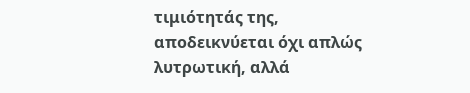τιμιότητάς της, αποδεικνύεται όχι απλώς λυτρωτική, αλλά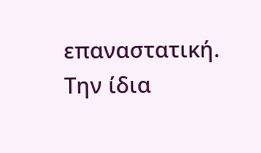επαναστατική.
Την ίδια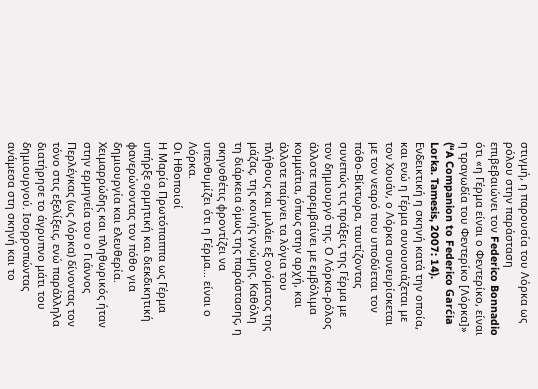στιγμή, η παρουσία του Λόρκα ως ρόλου στην παράσταση επιβεβαιώνει τον Federico Bonnadio ότι «η Γέρμα είναι ο Φεντερίκο, είναι η τραγωδία του Φεντερίκο [Λόρκα]» (“A Companion to Federico Garćia Lorka. Tamesis, 2007: 14). Ενδεικτική η σκηνή κατά την οποία, και ενώ η Γέρμα συνουσιάζεται με τον Χουάν, ο Λόρκα συνευρίσκεται με τον νεαρό που υποδύεται τον πόθο-Βίκτωρα, ταυτίζοντας συνεπώς τις πράξεις της Γέρμα με τον δημιουργό της. Ο Λόρκα-ρόλος άλλοτε παρεμβαίνει με εμβόλιμα κομμάτια, όπως στην αρχή, και άλλοτε παίρνει τα λόγια του πλήθους και μιλάει εξ ονόματος της μάζας, της κοινής γνώμης. Καθόλη τη διάρκεια όμως της παράστασης, η σκηνοθέτις φροντίζει να υπενθυμίζει ότι η Γέρμα… είναι ο Λόρκα.
Οι Ηθοποιοί
Η Μαρία Πρωτόπαππα ως Γέρμα υπήρξε ορμητική και διεκδικητική φανερώνοντας τον πόθο για δημιουργία και ελευθερία. Χειμαρρώδης και πληθωρικός ήταν στην ερμηνεία του ο Γιάννος Περλέγκας (ως Λόρκα) δίνοντας τον τόνο στις εξελίξεις, ενώ παράλληλα διατήρησε το άγρυπνο μάτι του δημιουργού. Ισορροπώντας ανάμεσα στη σκηνή και το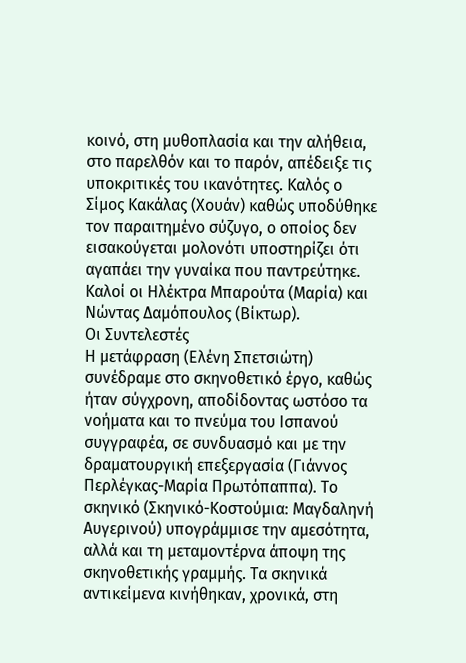κοινό, στη μυθοπλασία και την αλήθεια, στο παρελθόν και το παρόν, απέδειξε τις υποκριτικές του ικανότητες. Καλός ο Σίμος Κακάλας (Χουάν) καθώς υποδύθηκε τον παραιτημένο σύζυγο, ο οποίος δεν εισακούγεται μολονότι υποστηρίζει ότι αγαπάει την γυναίκα που παντρεύτηκε. Καλοί οι Ηλέκτρα Μπαρούτα (Μαρία) και Νώντας Δαμόπουλος (Βίκτωρ).
Οι Συντελεστές
Η μετάφραση (Ελένη Σπετσιώτη) συνέδραμε στο σκηνοθετικό έργο, καθώς ήταν σύγχρονη, αποδίδοντας ωστόσο τα νοήματα και το πνεύμα του Ισπανού συγγραφέα, σε συνδυασμό και με την δραματουργική επεξεργασία (Γιάννος Περλέγκας-Μαρία Πρωτόπαππα). Το σκηνικό (Σκηνικό-Κοστούμια: Μαγδαληνή Αυγερινού) υπογράμμισε την αμεσότητα, αλλά και τη μεταμοντέρνα άποψη της σκηνοθετικής γραμμής. Τα σκηνικά αντικείμενα κινήθηκαν, χρονικά, στη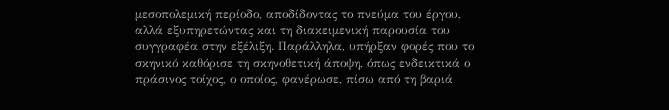μεσοπολεμική περίοδο, αποδίδοντας το πνεύμα του έργου, αλλά εξυπηρετώντας και τη διακειμενική παρουσία του συγγραφέα στην εξέλιξη. Παράλληλα, υπήρξαν φορές που το σκηνικό καθόρισε τη σκηνοθετική άποψη, όπως ενδεικτικά ο πράσινος τοίχος, ο οποίος, φανέρωσε, πίσω από τη βαριά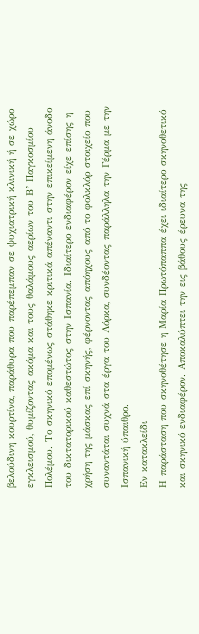βελούδινη κουρτίνα, παράθυρα που παρέπεμπαν σε ψυχιατρική κλινική ή σε χώρο εγκλεισμού, θυμίζοντας ακόμα και τους θαλάμους αερίων του Β’ Παγκοσμίου Πολέμου. Το σκηνικό επομένως στάθηκε κριτικά απέναντι στην επικείμενη άνοδο του δικτατορικού καθεστώτος στην Ισπανία. Ιδιαίτερο ενδιαφέρον είχε επίσης η χρήση της μάσκας επί σκηνής, φέρνοντας απόηχους από το φολκλόρ στοιχείο που συναντάται συχνά στα έργα του Λόρκα, συνδέοντας παράλληλα την Γέρμα με την Ισπανική ύπαιθρο.
Εν κατακλείδι
Η παράσταση που σκηνοθέτησε η Μαρία Πρωτόπαππα έχει ιδιαίτερο σκηνοθετικό και σκηνικό ενδιαφέρον. Αποκαλύπτει την εις βάθους έρευνα της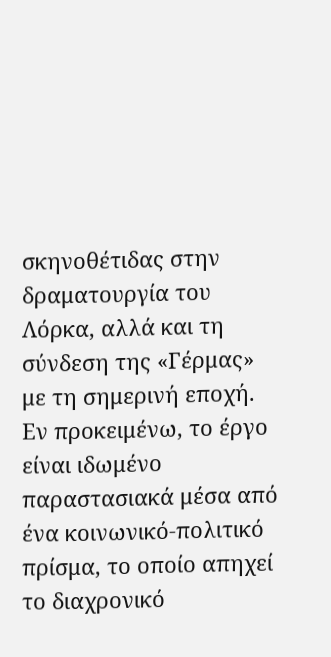σκηνοθέτιδας στην δραματουργία του Λόρκα, αλλά και τη σύνδεση της «Γέρμας» με τη σημερινή εποχή. Εν προκειμένω, το έργο είναι ιδωμένο παραστασιακά μέσα από ένα κοινωνικό-πολιτικό πρίσμα, το οποίο απηχεί το διαχρονικό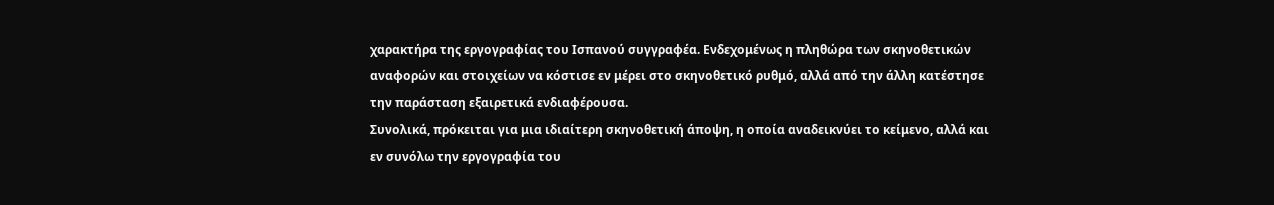χαρακτήρα της εργογραφίας του Ισπανού συγγραφέα. Ενδεχομένως η πληθώρα των σκηνοθετικών αναφορών και στοιχείων να κόστισε εν μέρει στο σκηνοθετικό ρυθμό, αλλά από την άλλη κατέστησε την παράσταση εξαιρετικά ενδιαφέρουσα.
Συνολικά, πρόκειται για μια ιδιαίτερη σκηνοθετική άποψη, η οποία αναδεικνύει το κείμενο, αλλά και εν συνόλω την εργογραφία του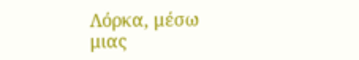Λόρκα, μέσω μιας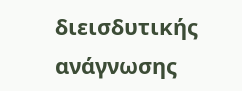διεισδυτικής ανάγνωσης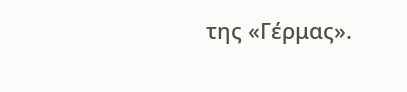της «Γέρμας».